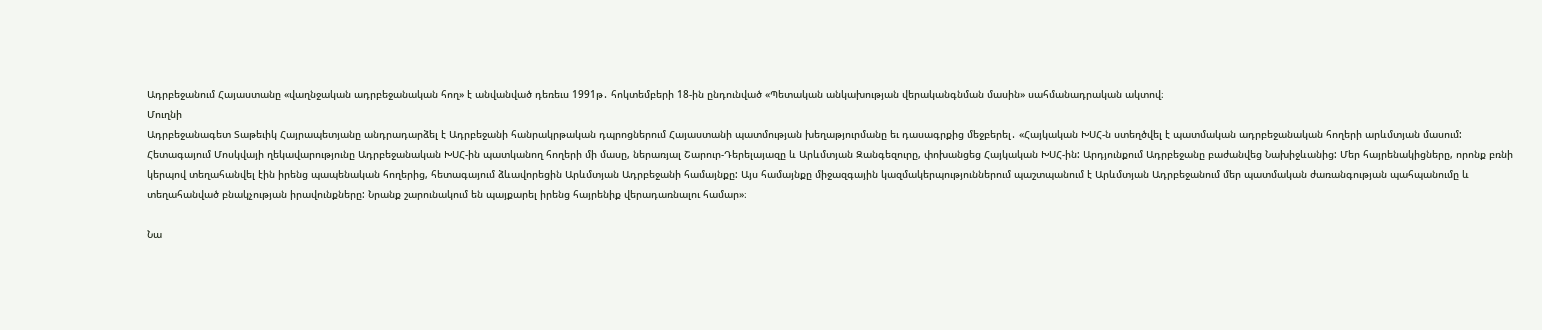Ադրբեջանում Հայաստանը «վաղնջական ադրբեջանական հող» է անվանված դեռեւս 1991թ․ հոկտեմբերի 18-ին ընդունված «Պետական անկախության վերականգնման մասին» սահմանադրական ակտով։
Մուղնի
Ադրբեջանագետ Տաթեւիկ Հայրապետյանը անդրադարձել է Ադրբեջանի հանրակրթական դպրոցներում Հայաստանի պատմության խեղաթյուրմանը եւ դասագրքից մեջբերել․ «Հայկական ԽՍՀ‑ն ստեղծվել է պատմական ադրբեջանական հողերի արևմտյան մասում: Հետագայում Մոսկվայի ղեկավարությունը Ադրբեջանական ԽՍՀ-ին պատկանող հողերի մի մասը, ներառյալ Շարուր-Դերելայազը և Արևմտյան Զանգեզուրը, փոխանցեց Հայկական ԽՍՀ-ին: Արդյունքում Ադրբեջանը բաժանվեց Նախիջևանից: Մեր հայրենակիցները, որոնք բռնի կերպով տեղահանվել էին իրենց պապենական հողերից, հետագայում ձևավորեցին Արևմտյան Ադրբեջանի համայնքը: Այս համայնքը միջազգային կազմակերպություններում պաշտպանում է Արևմտյան Ադրբեջանում մեր պատմական ժառանգության պահպանումը և տեղահանված բնակչության իրավունքները: Նրանք շարունակում են պայքարել իրենց հայրենիք վերադառնալու համար»։

Նա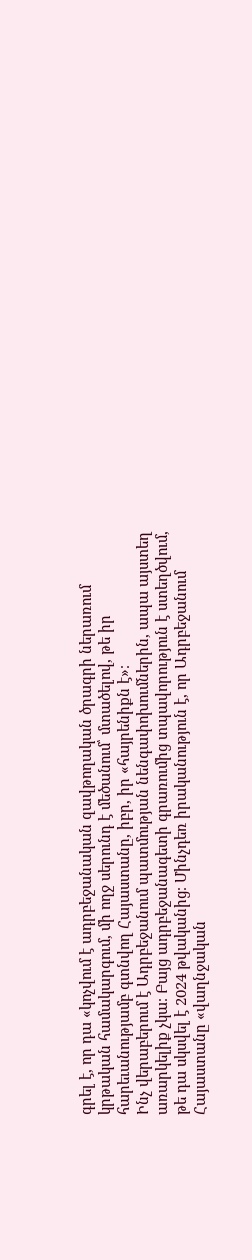գրել է, որ դա «կոչվում է ադրբեջանական զավթողական ծրագրի ներառում կրթական համակարգում, մի ողջ սերունդ է մեծանում՝ մտածելով, թե իր հարեւանությամբ գտնվող Հայաստանը, իբր, իր «հայրենիքն է»։
Ինչ վերաբերում է Ադրբեջանում պատմության նենգափոխումներին, ապա այստեղ առարկելիք չկա։ Բայց ադրբեջանագետի գրառումից տպավորություն է ստեղծվում, թե դա սկսվել է 2024 թվականից։ Մինչդեռ իրականություն է, որ Ադրբեջանում Հայաստանը «վաղնջական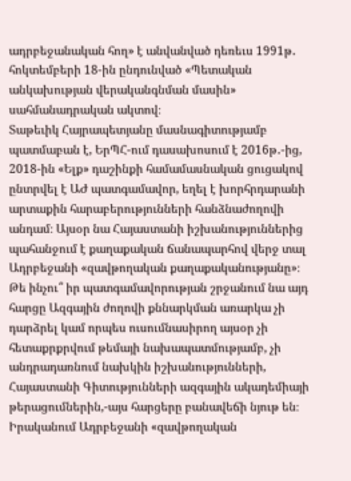ադրբեջանական հող» է անվանված դեռեւս 1991թ․ հոկտեմբերի 18-ին ընդունված «Պետական անկախության վերականգնման մասին» սահմանադրական ակտով։
Տաթեւիկ Հայրապետյանը մասնագիտությամբ պատմաբան է, ԵրՊՀ-ում դասախոսում է 2016թ․-ից, 2018-ին «Ելք» դաշինքի համամասնական ցուցակով ընտրվել է ԱԺ պատգամավոր, եղել է խորհրդարանի արտաքին հարաբերությունների հանձնաժողովի անդամ։ Այսօր նա Հայաստանի իշխանություններից պահանջում է քաղաքական ճանապարհով վերջ տալ Ադրբեջանի «զավթողական քաղաքականությանը»։
Թե ինչու՞ իր պատգամավորության շրջանում նա այդ հարցը Ազգային ժողովի քննարկման առարկա չի դարձրել կամ որպես ուսումնասիրող այսօր չի հետաքրքրվում թեմայի նախապատմությամբ, չի անդրադառնում նախկին իշխանությունների, Հայաստանի Գիտությունների ազգային ակադեմիայի թերացումներին,-այս հարցերը բանավեճի նյութ են։ Իրականում Ադրբեջանի «զավթողական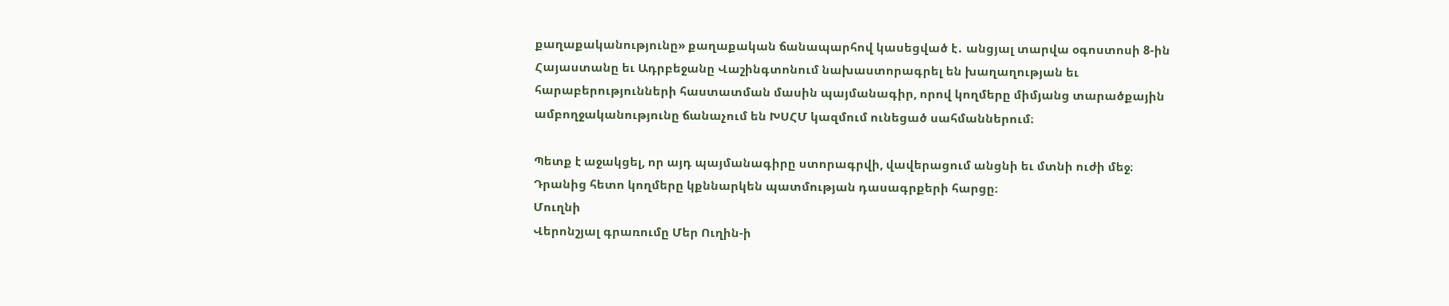քաղաքականությունը» քաղաքական ճանապարհով կասեցված է․ անցյալ տարվա օգոստոսի 8‑ին Հայաստանը եւ Ադրբեջանը Վաշինգտոնում նախաստորագրել են խաղաղության եւ հարաբերությունների հաստատման մասին պայմանագիր, որով կողմերը միմյանց տարածքային ամբողջականությունը ճանաչում են ԽՍՀՄ կազմում ունեցած սահմաններում։

Պետք է աջակցել, որ այդ պայմանագիրը ստորագրվի, վավերացում անցնի եւ մտնի ուժի մեջ։ Դրանից հետո կողմերը կքննարկեն պատմության դասագրքերի հարցը։
Մուղնի
Վերոնշյալ գրառումը Մեր Ուղին‑ի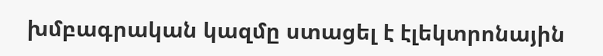խմբագրական կազմը ստացել է էլեկտրոնային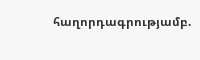հաղորդագրությամբ.